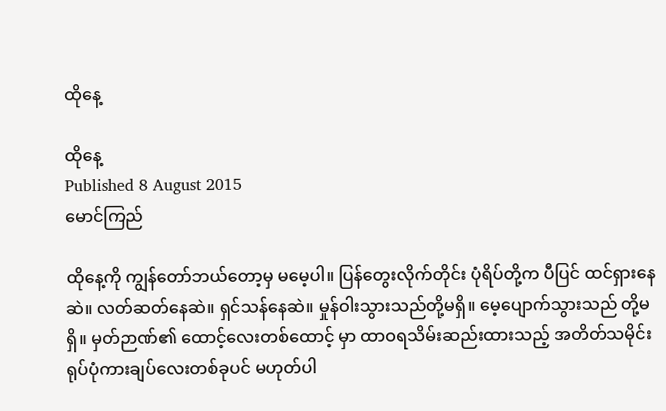ထိုနေ့

ထိုနေ့
Published 8 August 2015
မောင်ကြည်

ထိုနေ့ကို ကျွန်တော်ဘယ်တော့မှ မမေ့ပါ။ ပြန်တွေးလိုက်တိုင်း ပုံရိပ်တို့က ပီပြင် ထင်ရှားနေဆဲ။ လတ်ဆတ်နေဆဲ။ ရှင်သန်နေဆဲ။ မှုန်ဝါးသွားသည်တို့မရှိ။ မေ့ပျောက်သွားသည် တို့မရှိ။ မှတ်ဉာဏ်၏ ထောင့်လေးတစ်ထောင့် မှာ ထာဝရသိမ်းဆည်းထားသည့် အတိတ်သမိုင်း ရုပ်ပုံကားချပ်လေးတစ်ခုပင် မဟုတ်ပါ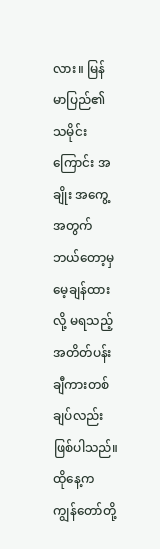လား။ မြန်မာပြည်၏ သမိုင်းကြောင်း အချိုး အကွေ့အတွက် ဘယ်တော့မှ မေ့ချန်ထားလို့ မရသည့် အတိတ်ပန်းချီကားတစ်ချပ်လည်း ဖြစ်ပါသည်။ ထိုနေ့က ကျွန်တော်တို့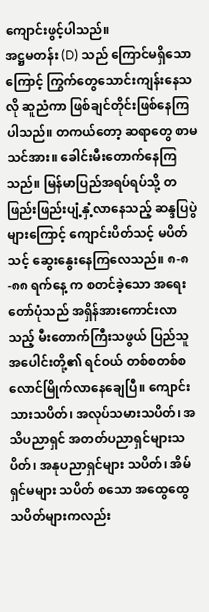ကျောင်းဖွင့်ပါသည်။
အဋ္ဌမတန်း (D) သည် ကြောင်မရှိသောကြောင့် ကြွက်တွေသောင်းကျန်းနေသလို ဆူညံကာ ဖြစ်ချင်တိုင်းဖြစ်နေကြပါသည်။ တကယ်တော့ ဆရာတွေ စာမသင်အား။ ခေါင်းမီးတောက်နေကြသည်။ မြန်မာပြည်အရပ်ရပ်သို့ တဖြည်းဖြည်းပျံ့နှံ့လာနေသည့် ဆန္ဒပြပွဲများကြောင့် ကျောင်းပိတ်သင့် မပိတ်သင့် ဆွေးနွေးနေကြလေသည်။ ၈-၈-၈၈ ရက်နေ့ က စတင်ခဲ့သော အရေးတော်ပုံသည် အရှိန်အားကောင်းလာသည့် မီးတောက်ကြီးသဖွယ် ပြည်သူအပေါင်းတို့၏ ရင်ဝယ် တစ်စတစ်စ လောင်မြိုက်လာနေချေပြီ။ ကျောင်းသားသပိတ်၊ အလုပ်သမားသပိတ်၊ အသိပညာရှင် အတတ်ပညာရှင်များသပိတ်၊ အနုပညာရှင်များ သပိတ်၊ အိမ်ရှင်မများ သပိတ် စသော အထွေထွေသပိတ်များကလည်း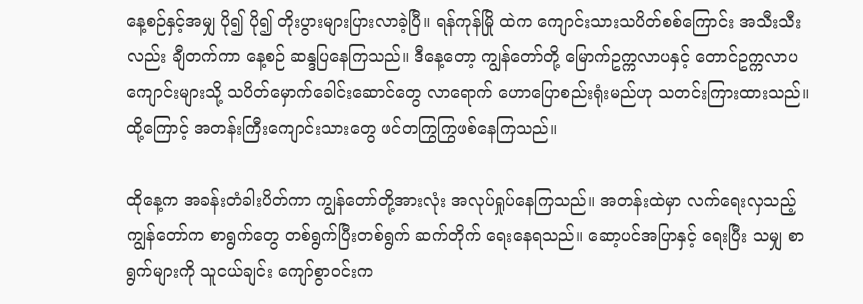နေ့စဉ်နှင့်အမျှ ပို၍ ပို၍ တိုးပွားများပြားလာခဲ့ပြီ။ ရန်ကုန်မြို ထဲက ကျောင်းသားသပိတ်စစ်ကြောင်း အသီးသီးလည်း ချီတက်ကာ နေ့စဉ် ဆန္ဒပြနေကြသည်။ ဒီနေ့တော့ ကျွန်တော်တို့ မြောက်ဥက္ကလာပနှင့် တောင်ဥက္ကလာပကျောင်းများသို့ သပိတ်မှောက်ခေါင်းဆောင်တွေ လာရောက် ဟောပြောစည်းရုံးမည်ဟု သတင်းကြားထားသည်။ ထို့ကြောင့် အတန်းကြီးကျောင်းသားတွေ ဖင်တကြွကြွဖစ်နေကြသည်။

ထိုနေ့က အခန်းတံခါးပိတ်ကာ ကျွန်တော်တို့အားလုံး အလုပ်ရှုပ်နေကြသည်။ အတန်းထဲမှာ လက်ရေးလှသည့် ကျွန်တော်က စာရွက်တွေ တစ်ရွက်ပြီးတစ်ရွက် ဆက်တိုက် ရေးနေရသည်။ ဆော့ပင်အပြာနှင့် ရေးပြီး သမျှ စာရွက်များကို သူငယ်ချင်း ကျော်စွာဝင်းက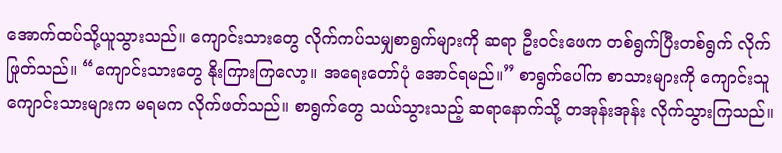အောက်ထပ်သို့ယူသွားသည်။ ကျောင်းသားတွေ လိုက်ကပ်သမျှစာရွက်များကို ဆရာ ဦးဝင်းဖေက တစ်ရွက်ပြီးတစ်ရွက် လိုက်ဖြုတ်သည်။ “ကျောင်းသားတွေ နိုးကြားကြလော့။ အရေးတော်ပုံ အောင်ရမည်။” စာရွက်ပေါ်က စာသားများကို ကျောင်းသူကျောင်းသားများက မရမက လိုက်ဖတ်သည်။ စာရွက်တွေ သယ်သွားသည့် ဆရာနောက်သို့ တအုန်းအုန်း လိုက်သွားကြသည်။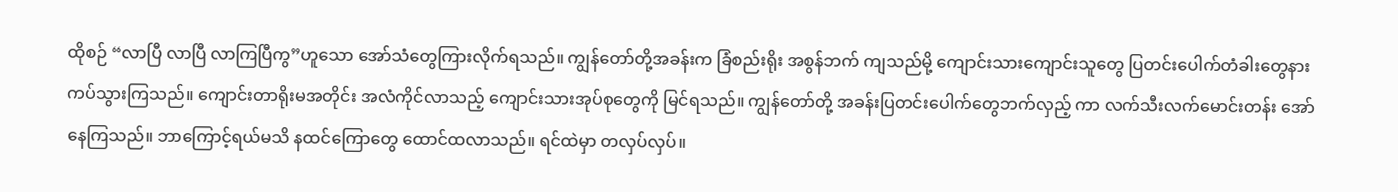ထိုစဉ် “လာပြီ လာပြီ လာကြပြီကွ”ဟူသော အော်သံတွေကြားလိုက်ရသည်။ ကျွန်တော်တို့အခန်းက ခြံစည်းရိုး အစွန်ဘက် ကျသည်မို့ ကျောင်းသားကျောင်းသူတွေ ပြတင်းပေါက်တံခါးတွေနား ကပ်သွားကြသည်။ ကျောင်းတာရိုးမအတိုင်း အလံကိုင်လာသည့် ကျောင်းသားအုပ်စုတွေကို မြင်ရသည်။ ကျွန်တော်တို့ အခန်းပြတင်းပေါက်တွေဘက်လှည့် ကာ လက်သီးလက်မောင်းတန်း အော်နေကြသည်။ ဘာကြောင့်ရယ်မသိ နထင်ကြောတွေ ထောင်ထလာသည်။ ရင်ထဲမှာ တလှပ်လှပ်။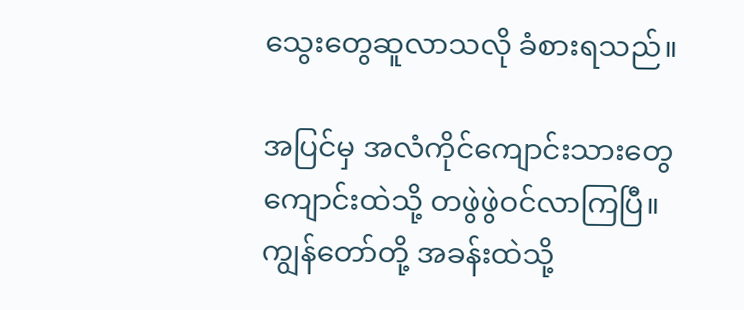သွေးတွေဆူလာသလို ခံစားရသည်။

အပြင်မှ အလံကိုင်ကျောင်းသားတွေ ကျောင်းထဲသို့ တဖွဲဖွဲဝင်လာကြပြီ။ ကျွန်တော်တို့ အခန်းထဲသို့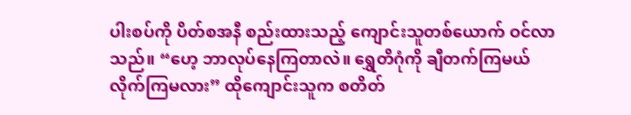ပါးစပ်ကို ပိတ်စအနီ စည်းထားသည့် ကျောင်းသူတစ်ယောက် ဝင်လာသည်။ “ဟေ့ ဘာလုပ်နေကြတာလဲ။ ရွှေတိဂုံကို ချီတက်ကြမယ် လိုက်ကြမလား” ထိုကျောင်းသူက စတိတ်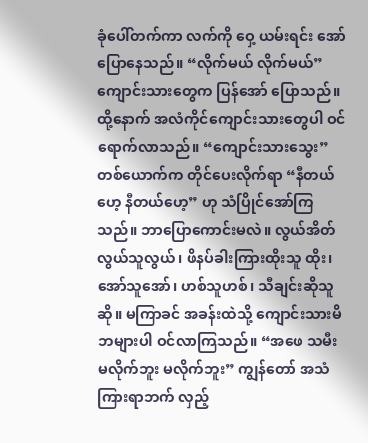ခုံပေါ်တက်ကာ လက်ကို ဝှေ့ ယမ်းရင်း အော်ပြောနေသည်။ “လိုက်မယ် လိုက်မယ်” ကျောင်းသားတွေက ပြန်အော် ပြောသည်။ ထို့နောက် အလံကိုင်ကျောင်းသားတွေပါ ဝင်ရောက်လာသည်။ “ကျောင်းသားသွေး” တစ်ယောက်က တိုင်ပေးလိုက်ရာ “နီတယ်ဟေ့ နီတယ်ဟေ့” ဟု သံပြိုင်အော်ကြသည်။ ဘာပြောကောင်းမလဲ။ လွယ်အိတ် လွယ်သူလွယ်၊ ဖိနပ်ခါးကြားထိုးသူ ထိုး၊ အော်သူအော်၊ ဟစ်သူဟစ်၊ သီချင်းဆိုသူဆို။ မကြာခင် အခန်းထဲသို့ ကျောင်းသားမိဘများပါ ဝင်လာကြသည်။ “အဖေ သမီး မလိုက်ဘူး မလိုက်ဘူး” ကျွန်တော် အသံကြားရာဘက် လှည့်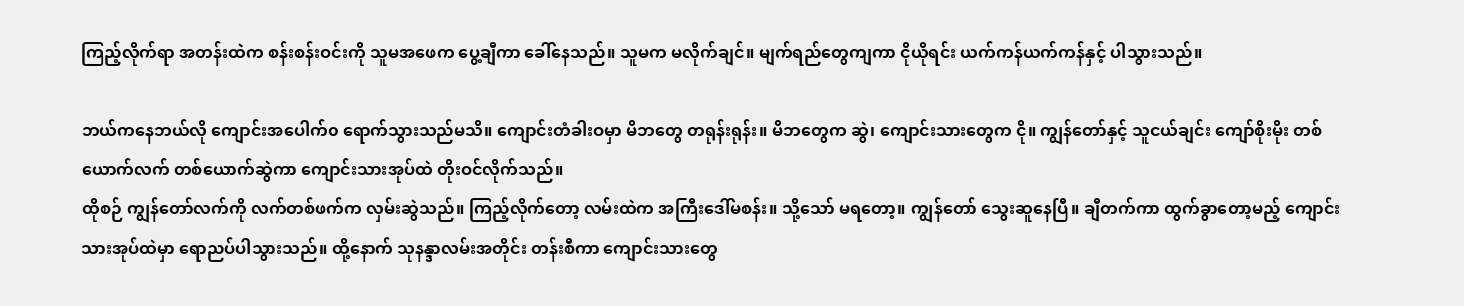ကြည့်လိုက်ရာ အတန်းထဲက စန်းစန်းဝင်းကို သူမအဖေက ပွေ့ချီကာ ခေါ်နေသည်။ သူမက မလိုက်ချင်။ မျက်ရည်တွေကျကာ ငိုယိုရင်း ယက်ကန်ယက်ကန်နှင့် ပါသွားသည်။

ဘယ်ကနေဘယ်လို ကျောင်းအပေါက်၀ ရောက်သွားသည်မသိ။ ကျောင်းတံခါးဝမှာ မိဘတွေ တရုန်းရုန်း။ မိဘတွေက ဆွဲ၊ ကျောင်းသားတွေက ငို။ ကျွန်တော်နှင့် သူငယ်ချင်း ကျော်စိုးမိုး တစ်ယောက်လက် တစ်ယောက်ဆွဲကာ ကျောင်းသားအုပ်ထဲ တိုးဝင်လိုက်သည်။
ထိုစဉ် ကျွန်တော်လက်ကို လက်တစ်ဖက်က လှမ်းဆွဲသည်။ ကြည့်လိုက်တော့ လမ်းထဲက အကြီးဒေါ်မစန်း။ သို့သော် မရတော့။ ကျွန်တော် သွေးဆူနေပြီ။ ချီတက်ကာ ထွက်ခွာတော့မည့် ကျောင်းသားအုပ်ထဲမှာ ရောညပ်ပါသွားသည်။ ထို့နောက် သုနန္ဒာလမ်းအတိုင်း တန်းစီကာ ကျောင်းသားတွေ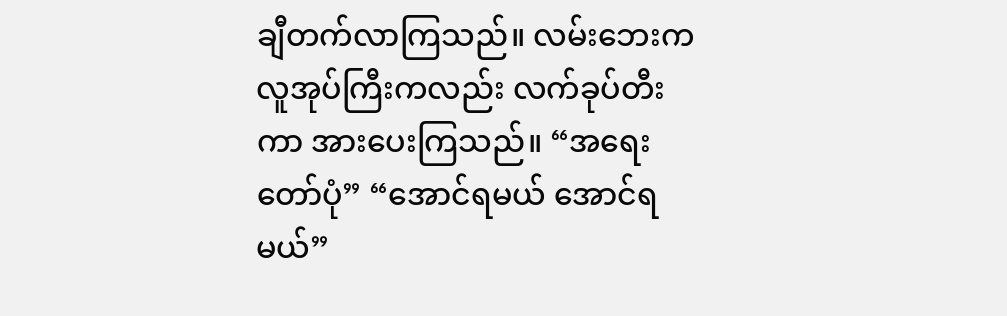ချီတက်လာကြသည်။ လမ်းဘေးက လူအုပ်ကြီးကလည်း လက်ခုပ်တီးကာ အားပေးကြသည်။ “အရေးတော်ပုံ” “အောင်ရမယ် အောင်ရမယ်”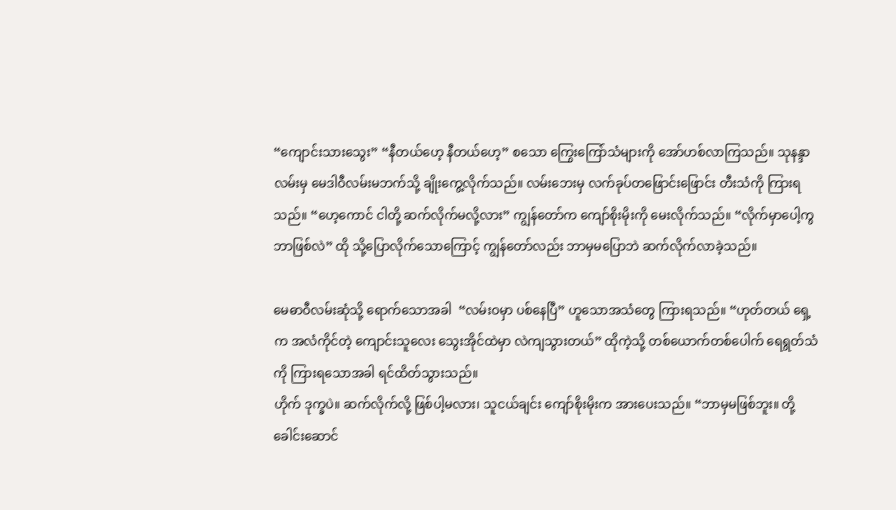“ကျောင်းသားသွေး” “နီတယ်ဟေ့ နီတယ်ဟေ့” စသော ကြွေးကြော်သံများကို အော်ဟစ်လာကြသည်။ သုနန္ဒာလမ်းမှ မေဒါဝီလမ်းမဘက်သို့ ချိုးကွေ့လိုက်သည်။ လမ်းဘေးမှ လက်ခုပ်တဖြောင်းဖြောင်း တီးသံကို ကြားရသည်။ “ဟေ့ကောင် ငါတို့ ဆက်လိုက်မလို့လား” ကျွန်တော်က ကျော်စိုးမိုးကို မေးလိုက်သည်။ “လိုက်မှာပေါ့ကွ ဘာဖြစ်လဲ” ထို သို့ပြောလိုက်သောကြောင့် ကျွန်တော်လည်း ဘာမှမပြောဘဲ ဆက်လိုက်လာခဲ့သည်။

မေဓာဝီလမ်းဆုံသို့ ရောက်သောအခါ  “လမ်းဝမှာ ပစ်နေပြီ” ဟူသောအသံတွေ ကြားရသည်။ “ဟုတ်တယ် ရှေ့က အလံကိုင်တဲ့ ကျောင်းသူလေး သွေးအိုင်ထဲမှာ လဲကျသွားတယ်” ထိုကဲ့သို့ တစ်ယောက်တစ်ပေါက် ရေရွတ်သံကို ကြားရသောအခါ ရင်ထိတ်သွားသည်။
ဟိုက် ဒုက္ခပဲ။ ဆက်လိုက်လို့ ဖြစ်ပါ့မလား၊ သူငယ်ချင်း ကျော်စိုးမိုးက အားပေးသည်။ “ဘာမှမဖြစ်ဘူး။ တို့ခေါင်းဆောင်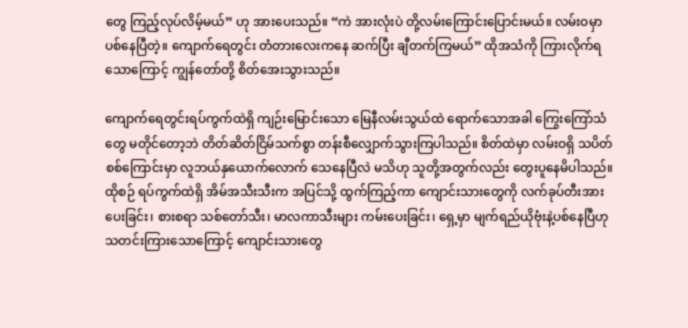တွေ ကြည့်လုပ်လိမ့်မယ်” ဟု အားပေးသည်။ “ကဲ အားလုံးပဲ တို့လမ်းကြောင်းပြောင်းမယ်။ လမ်းဝမှာ ပစ်နေပြီတဲ့။ ကျောက်ရေတွင်း တံတားလေးကနေ ဆက်ပြီး ချီတက်ကြမယ်” ထိုအသံကို ကြားလိုက်ရသောကြောင့် ကျွန်တော်တို့ စိတ်အေးသွားသည်။

ကျောက်ရေတွင်းရပ်ကွက်ထဲရှိ ကျဉ်းမြောင်းသော မြေနီလမ်းသွယ်ထဲ ရောက်သောအခါ ကြွေးကြော်သံတွေ မတိုင်တော့ဘဲ တိတ်ဆိတ်ငြိမ်သက်စွာ တန်းစီလျှောက်သွားကြပါသည်။ စိတ်ထဲမှာ လမ်းဝရှိ သပိတ်စစ်ကြောင်းမှာ လူဘယ်နှယောက်လောက် သေနေပြီလဲ မသိဟု သူတို့အတွက်လည်း တွေးပူနေမိပါသည်။ ထိုစဉ် ရပ်ကွက်ထဲရှိ အိမ်အသီးသီးက အပြင်သို့ ထွက်ကြည့်ကာ ကျောင်းသားတွေကို လက်ခုပ်တီးအားပေးခြင်း၊ စားစရာ သစ်တော်သီး၊ မာလကာသီးများ ကမ်းပေးခြင်း၊ ရှေ့မှာ မျက်ရည်ယိုဗုံးနဲ့ပစ်နေပြီဟု သတင်းကြားသောကြောင့် ကျောင်းသားတွေ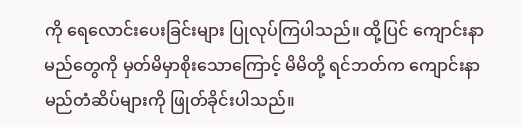ကို ရေလောင်းပေးခြင်းများ ပြုလုပ်ကြပါသည်။ ထို့ပြင် ကျောင်းနာမည်တွေကို မှတ်မိမှာစိုးသောကြောင့် မိမိတို့ ရင်ဘတ်က ကျောင်းနာမည်တံဆိပ်များကို ဖြုတ်ခိုင်းပါသည်။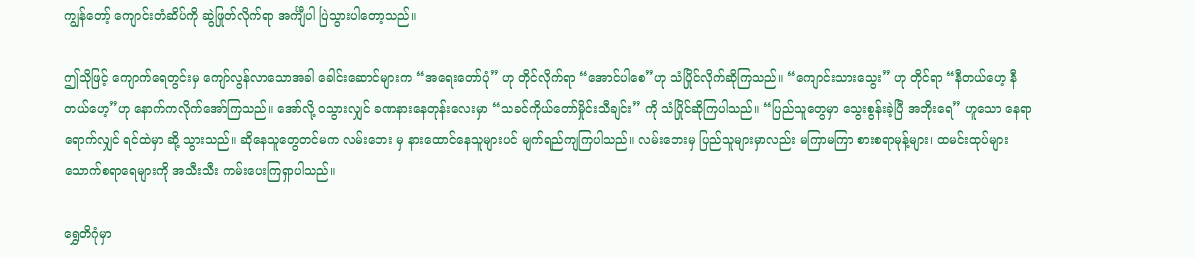ကျွန်တော့် ကျောင်းတံဆိပ်ကို ဆွဲဖြုတ်လိုက်ရာ အင်္ကျီပါ ပြဲသွားပါတော့သည်။

ဤသိုဖြင့် ကျောက်ရေတွင်းမှ ကျော်လွန်လာသောအခါ ခေါင်းဆောင်များက “အရေးတော်ပုံ” ဟု တိုင်လိုက်ရာ “အောင်ပါစေ”ဟု သံပြိုင်လိုက်ဆိုကြသည်။ “ကျောင်းသားသွေး” ဟု တိုင်ရာ “နီတယ်ဟေ့ နီတယ်ဟေ့”ဟု နောက်ကလိုက်အော်ကြသည်။ အော်လို့ ဝသွားလျှင် ခဏနားနေတုန်းလေးမှာ “သခင်ကိုယ်တော်မှိုင်းသီချင်း” ကို သံပြိုင်ဆိုကြပါသည်။ “ပြည်သူတွေမှာ သွေးစွန်းခဲ့ပြီ အဘိုးရေ” ဟူသော နေရာရောက်လျှင် ရင်ထဲမှာ ဆို့ သွားသည်။ ဆိုနေသူတွေတင်မက လမ်းဘေး မှ နားထောင်နေသူများပင် မျက်ရည်ကျကြပါသည်။ လမ်းဘေးမှ ပြည်သူများမှာလည်း မကြာမကြာ စားစရာမုန့်များ၊ ထမင်းထုပ်များ သောက်စရာရေများကို အသီးသီး ကမ်းပေးကြရှာပါသည်။

ရွှေတိဂုံမှာ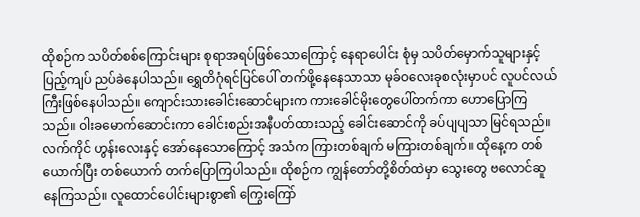ထိုစဉ်က သပိတ်စစ်ကြောင်းများ စုရာအရပ်ဖြစ်သောကြောင့် နေရာပေါင်း စုံမှ သပိတ်မှောက်သူများနှင့် ပြည့်ကျပ် ညပ်ခဲနေပါသည်။ ရွှေတိဂုံရင်ပြင်ပေါ် တက်ဖို့နေနေသာသာ မုခ်ဝလေးခုစလုံးမှာပင် လူပင်လယ်ကြီးဖြစ်နေပါသည်။ ကျောင်းသားခေါင်းဆောင်များက ကားခေါင်မိုးတွေပေါ်တက်ကာ ဟောပြောကြသည်။ ဝါးခမောက်ဆောင်းကာ ခေါင်းစည်းအနီပတ်ထားသည့် ခေါင်းဆောင်ကို ခပ်ပျပျသာ မြင်ရသည်။ လက်ကိုင် ဟွန်းလေးနှင့် အော်နေသောကြောင့် အသံက ကြားတစ်ချက် မကြားတစ်ချက်။ ထိုနေ့က တစ်ယောက်ပြီး တစ်ယောက် တက်ပြောကြပါသည်။ ထိုစဉ်က ကျွန်တော်တို့စိတ်ထဲမှာ သွေးတွေ ဗလောင်ဆူနေကြသည်။ လူထောင်ပေါင်းများစွာ၏ ကြွေးကြော်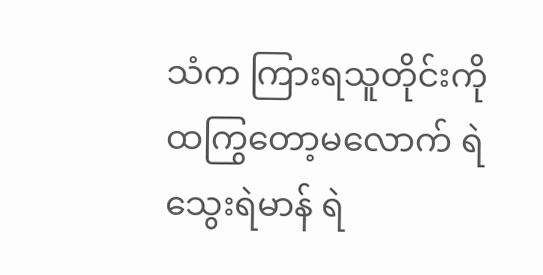သံက ကြားရသူတိုင်းကို ထကြွတော့မလောက် ရဲသွေးရဲမာန် ရဲ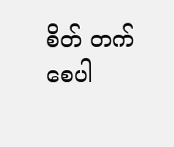စိတ် တက်စေပါ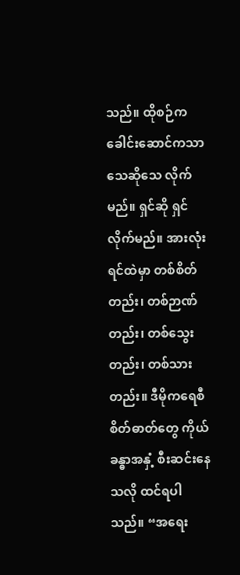သည်။ ထိုစဉ်က ခေါင်းဆောင်ကသာ သေဆိုသေ လိုက်မည်။ ရှင်ဆို ရှင်လိုက်မည်။ အားလုံးရင်ထဲမှာ တစ်စိတ်တည်း၊ တစ်ဉာဏ်တည်း၊ တစ်သွေးတည်း၊ တစ်သားတည်း။ ဒီမိုကရေစီ စိတ်ဓာတ်တွေ ကိုယ်ခန္ဓာအနှံ့ စီးဆင်းနေသလို ထင်ရပါသည်။ “အရေး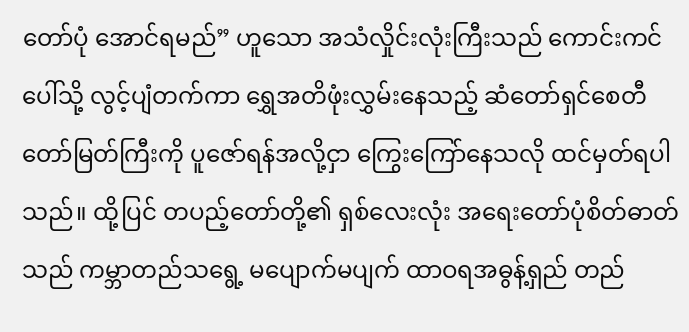တော်ပုံ အောင်ရမည်” ဟူသော အသံလှိုင်းလုံးကြီးသည် ကောင်းကင်ပေါ်သို့ လွင့်ပျံတက်ကာ ရွှေအတိဖုံးလွှမ်းနေသည့် ဆံတော်ရှင်စေတီတော်မြတ်ကြီးကို ပူဇော်ရန်အလို့ငှာ ကြွေးကြော်နေသလို ထင်မှတ်ရပါသည်။ ထို့ပြင် တပည့်တော်တို့၏ ရှစ်လေးလုံး အရေးတော်ပုံစိတ်ဓာတ်သည် ကမ္ဘာတည်သရွေ့ မပျောက်မပျက် ထာဝရအဓွန့်ရှည် တည်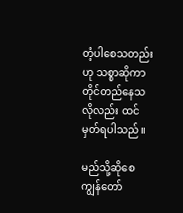တံ့ပါစေသတည်းဟု သစ္စာဆိုကာ တိုင်တည်နေသလိုလည်း ထင်မှတ်ရပါသည်။

မည်သို့ဆိုစေ ကျွန်တော်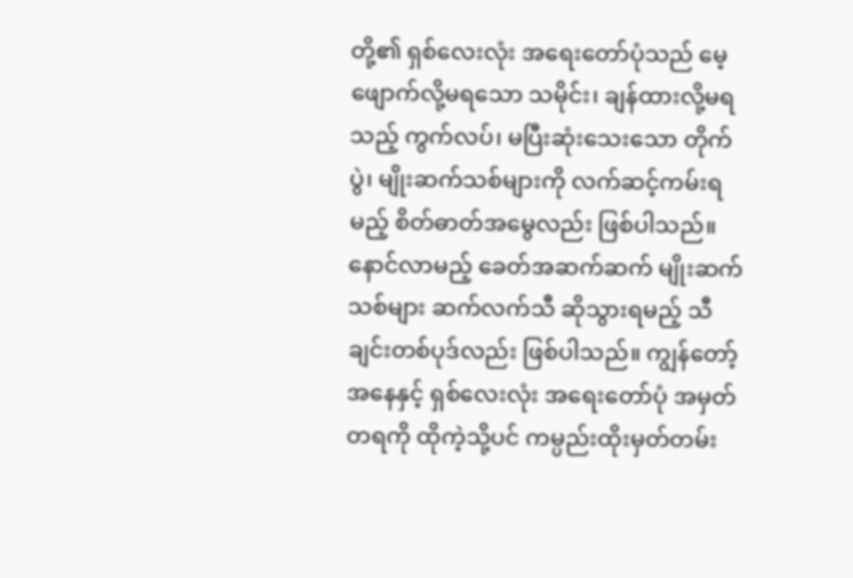တို့၏ ရှစ်လေးလုံး အရေးတော်ပုံသည် မေ့ဖျောက်လို့မရသော သမိုင်း၊ ချန်ထားလို့မရသည့် ကွက်လပ်၊ မပြီးဆုံးသေးသော တိုက်ပွဲ၊ မျိုးဆက်သစ်များကို လက်ဆင့်ကမ်းရမည့် စိတ်ဓာတ်အမွေလည်း ဖြစ်ပါသည်။ နောင်လာမည့် ခေတ်အဆက်ဆက် မျိုးဆက်သစ်များ ဆက်လက်သီ ဆိုသွားရမည့် သီချင်းတစ်ပုဒ်လည်း ဖြစ်ပါသည်။ ကျွန်တော့်အနေနှင့် ရှစ်လေးလုံး အရေးတော်ပုံ အမှတ်တရကို ထိုကဲ့သို့ပင် ကမ္ပည်းထိုးမှတ်တမ်း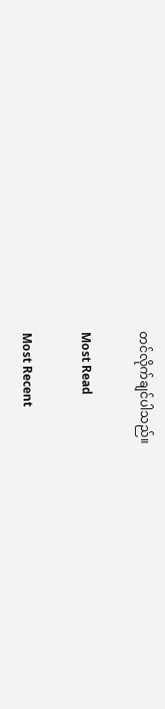တင်လိုက်ချင်ပါသည်။

Most Read

Most Recent